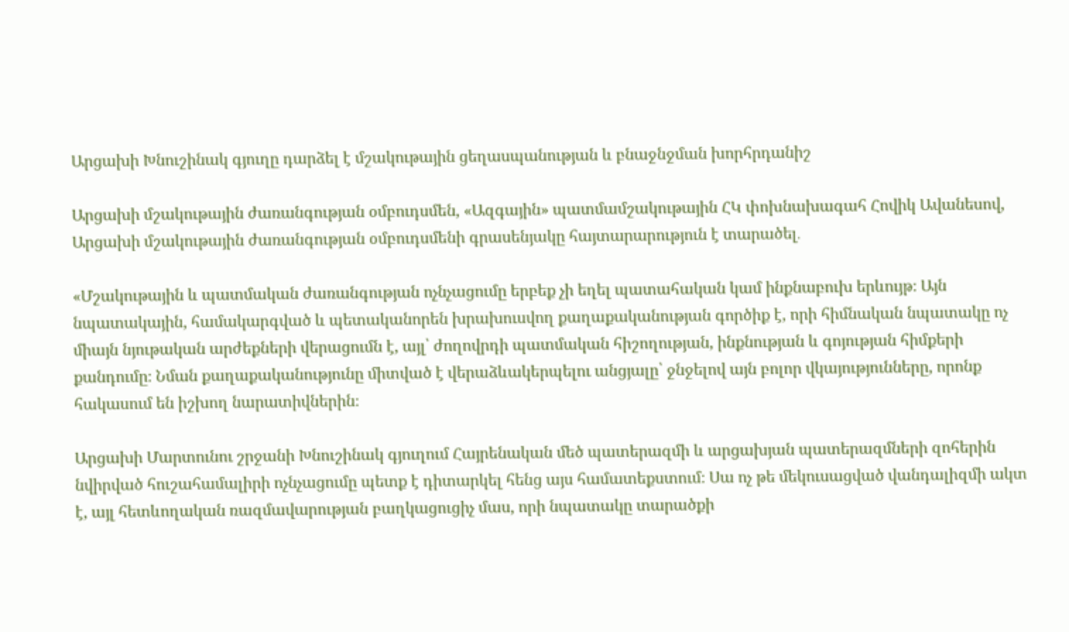Արցախի Խնուշինակ գյուղը դարձել է մշակութային ցեղասպանության և բնաջնջման խորհրդանիշ

Արցախի մշակութային ժառանգության օմբուդսմեն, «Ազգային» պատմամշակութային ՀԿ փոխնախագահ Հովիկ Ավանեսով, Արցախի մշակութային ժառանգության օմբուդսմենի գրասենյակը հայտարարություն է տարածել․

«Մշակութային և պատմական ժառանգության ոչնչացումը երբեք չի եղել պատահական կամ ինքնաբուխ երևույթ։ Այն նպատակային, համակարգված և պետականորեն խրախուսվող քաղաքականության գործիք է, որի հիմնական նպատակը ոչ միայն նյութական արժեքների վերացումն է, այլ՝ ժողովրդի պատմական հիշողության, ինքնության և գոյության հիմքերի քանդումը։ Նման քաղաքականությունը միտված է վերաձևակերպելու անցյալը՝ ջնջելով այն բոլոր վկայությունները, որոնք հակասում են իշխող նարատիվներին։

Արցախի Մարտունու շրջանի Խնուշինակ գյուղում Հայրենական մեծ պատերազմի և արցախյան պատերազմների զոհերին նվիրված հուշահամալիրի ոչնչացումը պետք է դիտարկել հենց այս համատեքստում։ Սա ոչ թե մեկուսացված վանդալիզմի ակտ է, այլ հետևողական ռազմավարության բաղկացուցիչ մաս, որի նպատակը տարածքի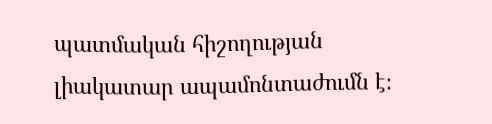պատմական հիշողության լիակատար ապամոնտաժումն է։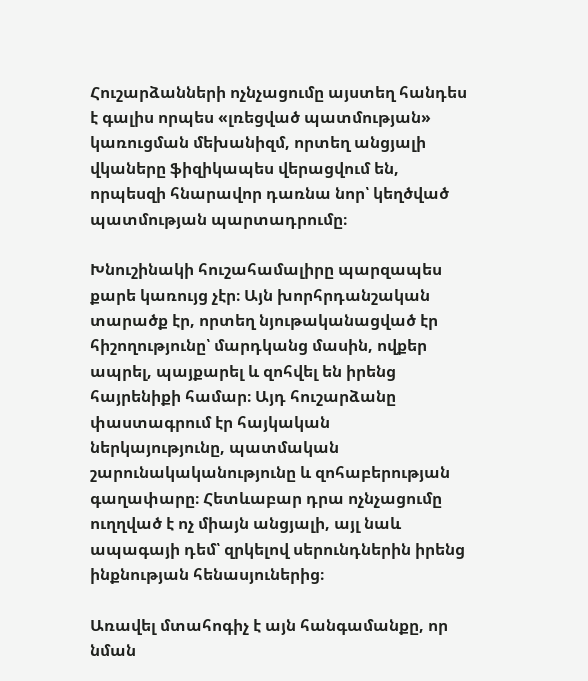Հուշարձանների ոչնչացումը այստեղ հանդես է գալիս որպես «լռեցված պատմության» կառուցման մեխանիզմ, որտեղ անցյալի վկաները ֆիզիկապես վերացվում են, որպեսզի հնարավոր դառնա նոր՝ կեղծված պատմության պարտադրումը։

Խնուշինակի հուշահամալիրը պարզապես քարե կառույց չէր։ Այն խորհրդանշական տարածք էր, որտեղ նյութականացված էր հիշողությունը՝ մարդկանց մասին, ովքեր ապրել, պայքարել և զոհվել են իրենց հայրենիքի համար։ Այդ հուշարձանը փաստագրում էր հայկական ներկայությունը, պատմական շարունակականությունը և զոհաբերության գաղափարը։ Հետևաբար դրա ոչնչացումը ուղղված է ոչ միայն անցյալի, այլ նաև ապագայի դեմ՝ զրկելով սերունդներին իրենց ինքնության հենասյուներից։

Առավել մտահոգիչ է այն հանգամանքը, որ նման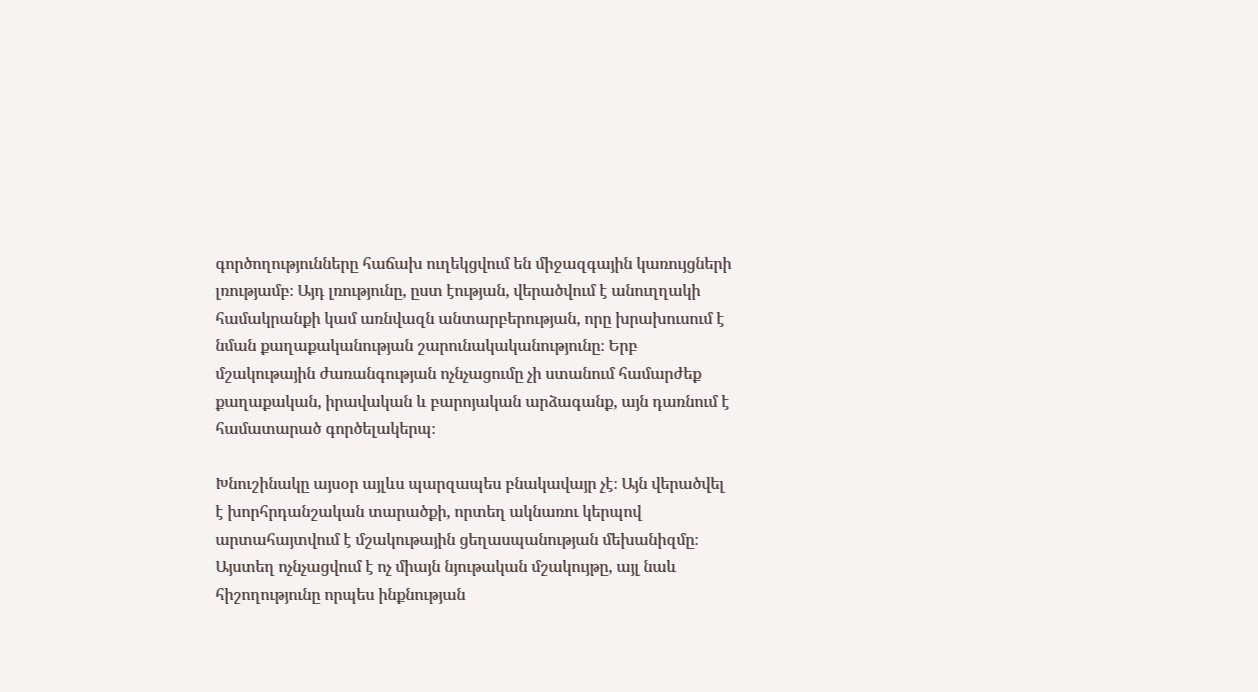գործողությունները հաճախ ուղեկցվում են միջազգային կառույցների լռությամբ։ Այդ լռությունը, ըստ էության, վերածվում է անուղղակի համակրանքի կամ առնվազն անտարբերության, որը խրախուսում է նման քաղաքականության շարունակականությունը։ Երբ մշակութային ժառանգության ոչնչացումը չի ստանում համարժեք քաղաքական, իրավական և բարոյական արձագանք, այն դառնում է համատարած գործելակերպ։

Խնուշինակը այսօր այլևս պարզապես բնակավայր չէ։ Այն վերածվել է խորհրդանշական տարածքի, որտեղ ակնառու կերպով արտահայտվում է մշակութային ցեղասպանության մեխանիզմը։ Այստեղ ոչնչացվում է ոչ միայն նյութական մշակույթը, այլ նաև հիշողությունը որպես ինքնության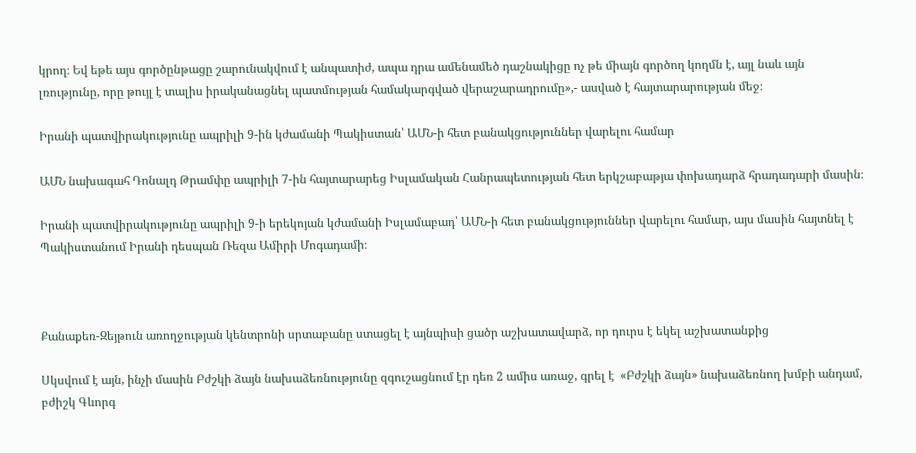կրող։ Եվ եթե այս գործընթացը շարունակվում է անպատիժ, ապա դրա ամենամեծ դաշնակիցը ոչ թե միայն գործող կողմն է, այլ նաև այն լռությունը, որը թույլ է տալիս իրականացնել պատմության համակարգված վերաշարադրումը»,- ասված է հայտարարության մեջ։

Իրանի պատվիրակությունը ապրիլի 9-ին կժամանի Պակիստան՝ ԱՄՆ-ի հետ բանակցություններ վարելու համար

ԱՄՆ նախագահ Դոնալդ Թրամփը ապրիլի 7-ին հայտարարեց Իսլամական Հանրապետության հետ երկշաբաթյա փոխադարձ հրադադարի մասին։

Իրանի պատվիրակությունը ապրիլի 9-ի երեկոյան կժամանի Իսլամաբադ՝ ԱՄՆ-ի հետ բանակցություններ վարելու համար, այս մասին հայտնել է  Պակիստանում Իրանի դեսպան Ռեզա Ամիրի Մոգադամի։



Քանաքեռ-Զեյթուն առողջության կենտրոնի սրտաբանը ստացել է այնպիսի ցածր աշխատավարձ, որ դուրս է եկել աշխատանքից

Սկսվում է այն, ինչի մասին Բժշկի ձայն նախաձեռնությունը զգուշացնում էր դեռ 2 ամիս առաջ, գրել է  «Բժշկի ձայն» նախաձեռնող խմբի անդամ, բժիշկ Գևորգ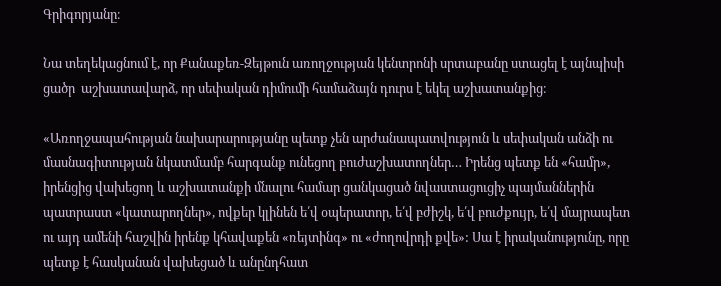Գրիգորյանը։

Նա տեղեկացնում է, որ Քանաքեռ-Զեյթուն առողջության կենտրոնի սրտաբանը ստացել է այնպիսի ցածր  աշխատավարձ, որ սեփական դիմումի համաձայն դուրս է եկել աշխատանքից։

«Առողջապահության նախարարությանը պետք չեն արժանապատվություն և սեփական անձի ու մասնագիտության նկատմամբ հարգանք ունեցող բուժաշխատողներ… Իրենց պետք են «համր», իրենցից վախեցող և աշխատանքի մնալու համար ցանկացած նվաստացուցիչ պայմաններին պատրաստ «կատարողներ», ովքեր կլինեն ե՛վ օպերատոր, ե՛վ բժիշկ, ե՛վ բուժքույր, ե՛վ մայրապետ ու այդ ամենի հաշվին իրենք կհավաքեն «ռեյտինգ» ու «ժողովրդի քվե»: Սա է իրականությունը, որը պետք է հասկանան վախեցած և անընդհատ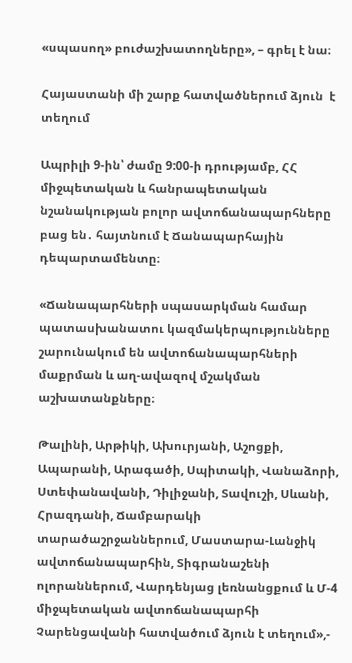«սպասող» բուժաշխատողները», – գրել է նա։

Հայաստանի մի շարք հատվածներում ձյուն  է տեղում

Ապրիլի 9-ին՝ ժամը 9:00-ի դրությամբ, ՀՀ միջպետական և հանրապետական նշանակության բոլոր ավտոճանապարհները բաց են․ հայտնում է Ճանապարհային դեպարտամենտը։

«Ճանապարհների սպասարկման համար պատասխանատու կազմակերպությունները շարունակում են ավտոճանապարհների մաքրման և աղ-ավազով մշակման աշխատանքները։

Թալինի, Արթիկի, Ախուրյանի, Աշոցքի, Ապարանի, Արագածի, Սպիտակի, Վանաձորի, Ստեփանավանի, Դիլիջանի, Տավուշի, Սևանի, Հրազդանի, Ճամբարակի տարածաշրջաններում, Մաստարա-Լանջիկ ավտոճանապարհին, Տիգրանաշենի ոլորաններում, Վարդենյաց լեռնանցքում և Մ-4 միջպետական ավտոճանապարհի Չարենցավանի հատվածում ձյուն է տեղում»,-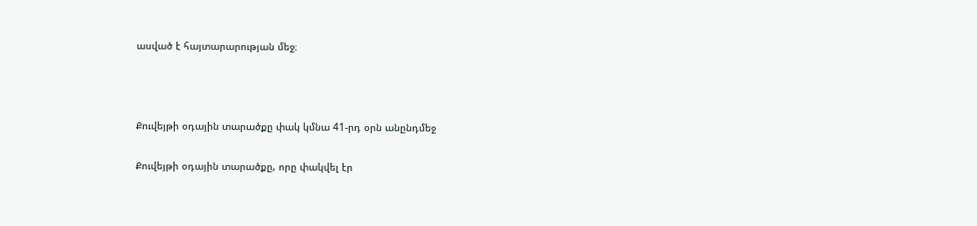ասված է հայտարարության մեջ։



Քուվեյթի օդային տարածքը փակ կմնա 41-րդ օրն անընդմեջ

Քուվեյթի օդային տարածքը, որը փակվել էր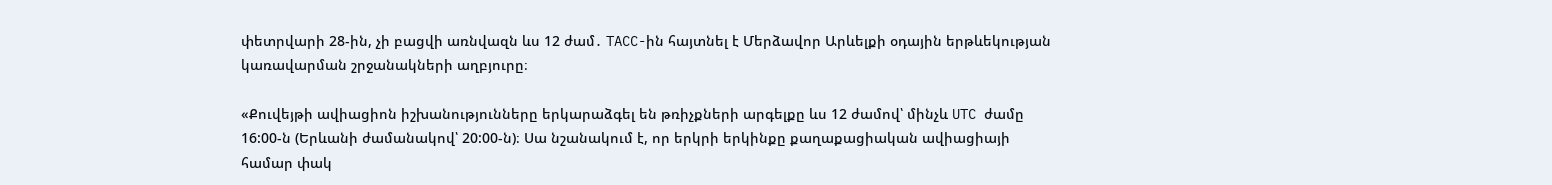փետրվարի 28-ին, չի բացվի առնվազն ևս 12 ժամ․ TACC-ին հայտնել է Մերձավոր Արևելքի օդային երթևեկության կառավարման շրջանակների աղբյուրը։

«Քուվեյթի ավիացիոն իշխանությունները երկարաձգել են թռիչքների արգելքը ևս 12 ժամով՝ մինչև UTC ժամը 16:00-ն (Երևանի ժամանակով՝ 20:00-ն)։ Սա նշանակում է, որ երկրի երկինքը քաղաքացիական ավիացիայի համար փակ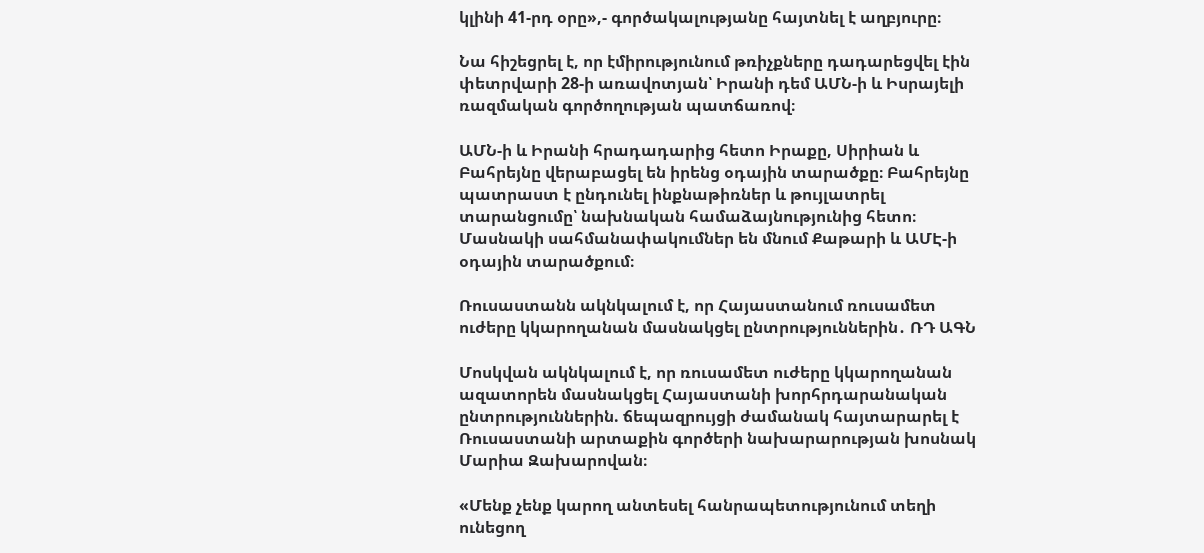կլինի 41-րդ օրը»,- գործակալությանը հայտնել է աղբյուրը։

Նա հիշեցրել է, որ էմիրությունում թռիչքները դադարեցվել էին փետրվարի 28-ի առավոտյան՝ Իրանի դեմ ԱՄՆ-ի և Իսրայելի ռազմական գործողության պատճառով։

ԱՄՆ-ի և Իրանի հրադադարից հետո Իրաքը, Սիրիան և Բահրեյնը վերաբացել են իրենց օդային տարածքը։ Բահրեյնը պատրաստ է ընդունել ինքնաթիռներ և թույլատրել տարանցումը՝ նախնական համաձայնությունից հետո։ Մասնակի սահմանափակումներ են մնում Քաթարի և ԱՄԷ-ի օդային տարածքում։

Ռուսաստանն ակնկալում է, որ Հայաստանում ռուսամետ ուժերը կկարողանան մասնակցել ընտրություններին․ ՌԴ ԱԳՆ

Մոսկվան ակնկալում է, որ ռուսամետ ուժերը կկարողանան ազատորեն մասնակցել Հայաստանի խորհրդարանական ընտրություններին. ճեպազրույցի ժամանակ հայտարարել է Ռուսաստանի արտաքին գործերի նախարարության խոսնակ Մարիա Զախարովան։

«Մենք չենք կարող անտեսել հանրապետությունում տեղի ունեցող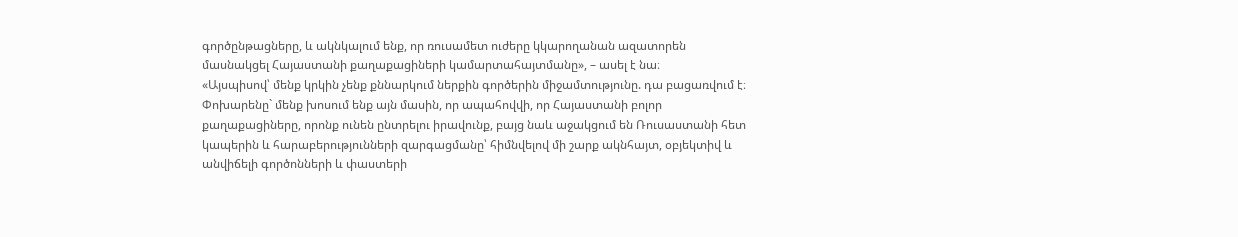գործընթացները, և ակնկալում ենք, որ ռուսամետ ուժերը կկարողանան ազատորեն մասնակցել Հայաստանի քաղաքացիների կամարտահայտմանը», – ասել է նա։
«Այսպիսով՝ մենք կրկին չենք քննարկում ներքին գործերին միջամտությունը. դա բացառվում է։ Փոխարենը` մենք խոսում ենք այն մասին, որ ապահովվի, որ Հայաստանի բոլոր քաղաքացիները, որոնք ունեն ընտրելու իրավունք, բայց նաև աջակցում են Ռուսաստանի հետ կապերին և հարաբերությունների զարգացմանը՝ հիմնվելով մի շարք ակնհայտ, օբյեկտիվ և անվիճելի գործոնների և փաստերի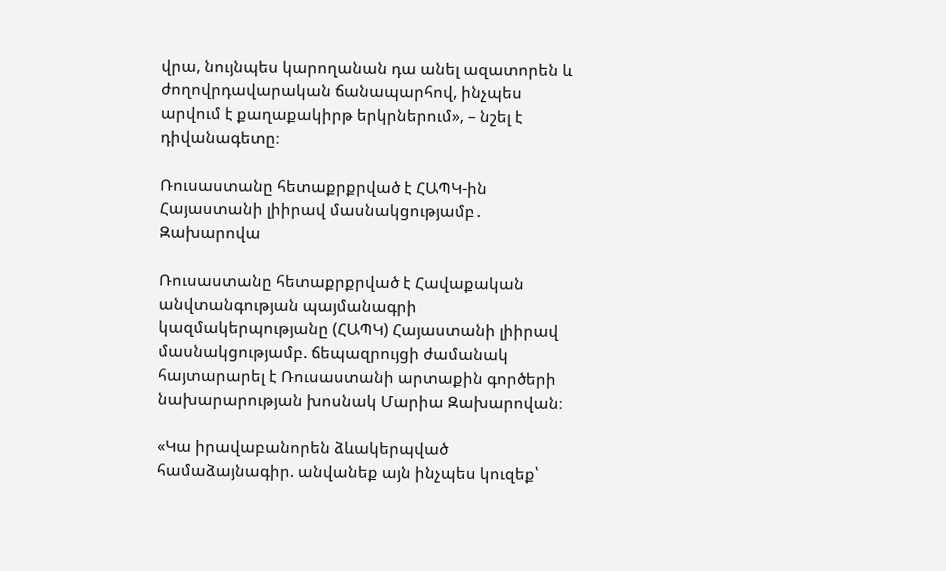վրա, նույնպես կարողանան դա անել ազատորեն և ժողովրդավարական ճանապարհով, ինչպես արվում է քաղաքակիրթ երկրներում», – նշել է դիվանագետը։

Ռուսաստանը հետաքրքրված է ՀԱՊԿ-ին Հայաստանի լիիրավ մասնակցությամբ․ Զախարովա

Ռուսաստանը հետաքրքրված է Հավաքական անվտանգության պայմանագրի կազմակերպությանը (ՀԱՊԿ) Հայաստանի լիիրավ մասնակցությամբ. ճեպազրույցի ժամանակ հայտարարել է Ռուսաստանի արտաքին գործերի նախարարության խոսնակ Մարիա Զախարովան։

«Կա իրավաբանորեն ձևակերպված համաձայնագիր. անվանեք այն ինչպես կուզեք՝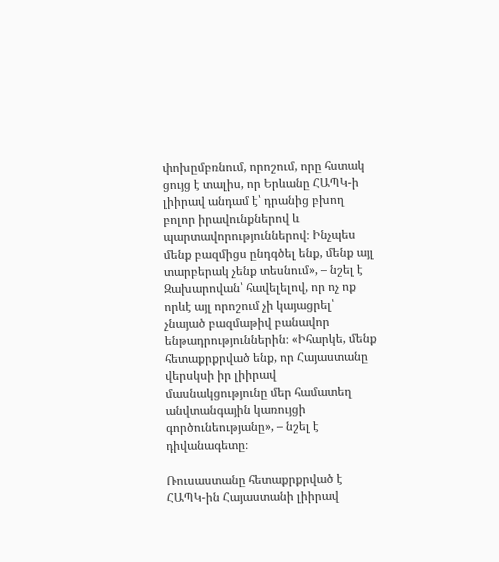փոխըմբռնում, որոշում, որը հստակ ցույց է տալիս, որ Երևանը ՀԱՊԿ-ի լիիրավ անդամ է՝ դրանից բխող բոլոր իրավունքներով և պարտավորություններով։ Ինչպես մենք բազմիցս ընդգծել ենք, մենք այլ տարբերակ չենք տեսնում», – նշել է Զախարովան՝ հավելելով, որ ոչ ոք որևէ այլ որոշում չի կայացրել՝ չնայած բազմաթիվ բանավոր ենթադրություններին։ «Իհարկե, մենք հետաքրքրված ենք, որ Հայաստանը վերսկսի իր լիիրավ մասնակցությունը մեր համատեղ անվտանգային կառույցի գործունեությանը», – նշել է դիվանագետը։

Ռուսաստանը հետաքրքրված է ՀԱՊԿ-ին Հայաստանի լիիրավ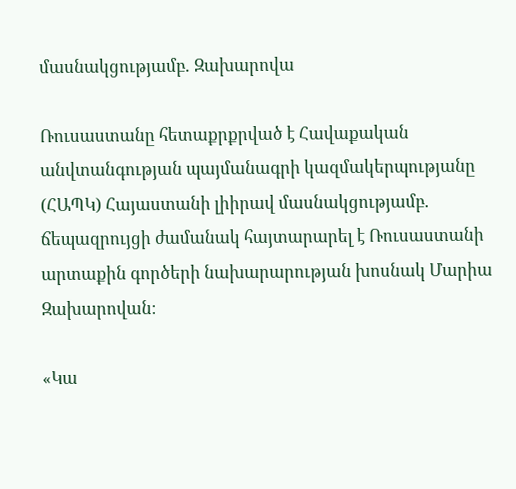մասնակցությամբ․ Զախարովա

Ռուսաստանը հետաքրքրված է Հավաքական անվտանգության պայմանագրի կազմակերպությանը (ՀԱՊԿ) Հայաստանի լիիրավ մասնակցությամբ. ճեպազրույցի ժամանակ հայտարարել է Ռուսաստանի արտաքին գործերի նախարարության խոսնակ Մարիա Զախարովան։

«Կա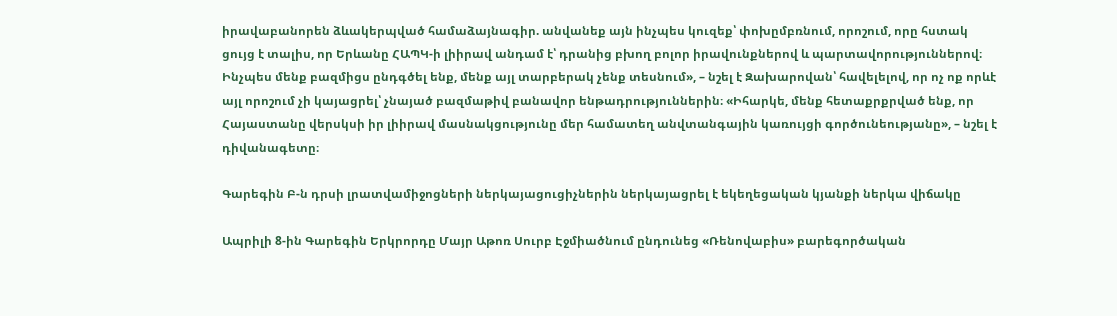իրավաբանորեն ձևակերպված համաձայնագիր. անվանեք այն ինչպես կուզեք՝ փոխըմբռնում, որոշում, որը հստակ ցույց է տալիս, որ Երևանը ՀԱՊԿ-ի լիիրավ անդամ է՝ դրանից բխող բոլոր իրավունքներով և պարտավորություններով։ Ինչպես մենք բազմիցս ընդգծել ենք, մենք այլ տարբերակ չենք տեսնում», – նշել է Զախարովան՝ հավելելով, որ ոչ ոք որևէ այլ որոշում չի կայացրել՝ չնայած բազմաթիվ բանավոր ենթադրություններին։ «Իհարկե, մենք հետաքրքրված ենք, որ Հայաստանը վերսկսի իր լիիրավ մասնակցությունը մեր համատեղ անվտանգային կառույցի գործունեությանը», – նշել է դիվանագետը։

Գարեգին Բ-ն դրսի լրատվամիջոցների ներկայացուցիչներին ներկայացրել է եկեղեցական կյանքի ներկա վիճակը

Ապրիլի 8-ին Գարեգին Երկրորդը Մայր Աթոռ Սուրբ Էջմիածնում ընդունեց «Ռենովաբիս» բարեգործական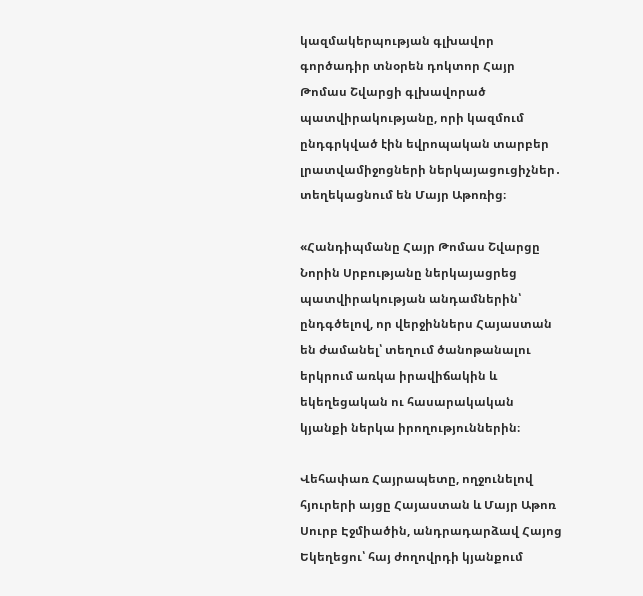կազմակերպության գլխավոր գործադիր տնօրեն դոկտոր Հայր Թոմաս Շվարցի գլխավորած պատվիրակությանը, որի կազմում ընդգրկված էին եվրոպական տարբեր լրատվամիջոցների ներկայացուցիչներ․ տեղեկացնում են Մայր Աթոռից։

«Հանդիպմանը Հայր Թոմաս Շվարցը Նորին Սրբությանը ներկայացրեց պատվիրակության անդամներին՝ ընդգծելով, որ վերջիններս Հայաստան են ժամանել՝ տեղում ծանոթանալու երկրում առկա իրավիճակին և եկեղեցական ու հասարակական կյանքի ներկա իրողություններին։

Վեհափառ Հայրապետը, ողջունելով հյուրերի այցը Հայաստան և Մայր Աթոռ Սուրբ Էջմիածին, անդրադարձավ Հայոց Եկեղեցու՝ հայ ժողովրդի կյանքում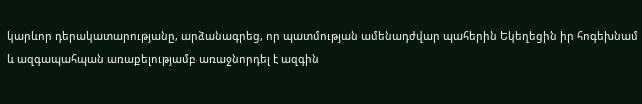կարևոր դերակատարությանը, արձանագրեց, որ պատմության ամենադժվար պահերին Եկեղեցին իր հոգեխնամ և ազգապահպան առաքելությամբ առաջնորդել է ազգին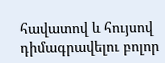հավատով և հույսով դիմագրավելու բոլոր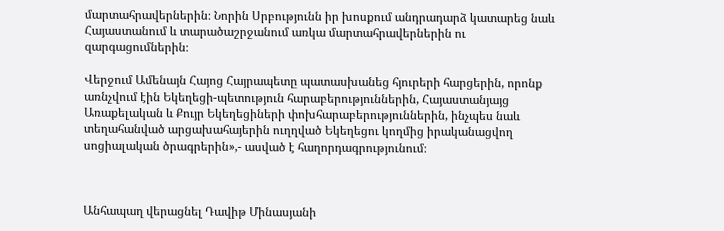մարտահրավերներին։ Նորին Սրբությունն իր խոսքում անդրադարձ կատարեց նաև Հայաստանում և տարածաշրջանում առկա մարտահրավերներին ու զարգացումներին։

Վերջում Ամենայն Հայոց Հայրապետը պատասխանեց հյուրերի հարցերին, որոնք առնչվում էին Եկեղեցի-պետություն հարաբերություններին, Հայաստանյայց Առաքելական և Քույր Եկեղեցիների փոխհարաբերություններին, ինչպես նաև տեղահանված արցախահայերին ուղղված Եկեղեցու կողմից իրականացվող սոցիալական ծրագրերին»,- ասված է հաղորդագրությունում։



Անհապաղ վերացնել Դավիթ Մինասյանի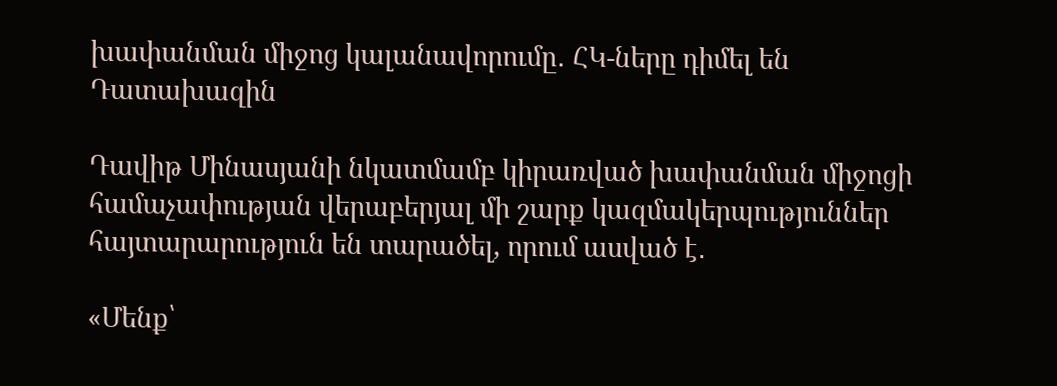խափանման միջոց կալանավորումը․ ՀԿ-ները դիմել են Դատախազին

Դավիթ Մինասյանի նկատմամբ կիրառված խափանման միջոցի համաչափության վերաբերյալ մի շարք կազմակերպություններ հայտարարություն են տարածել, որում ասված է․

«Մենք՝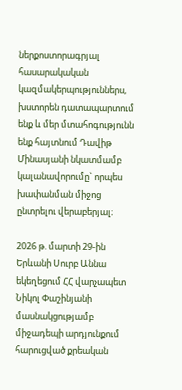ներքոստորագրյալ հասարակական կազմակերպություններս, խստորեն դատապարտում ենք և մեր մտահոգությունն ենք հայտնում Դավիթ Մինասյանի նկատմամբ կալանավորումը` որպես խափանման միջոց ընտրելու վերաբերյալ։

2026 թ. մարտի 29-ին Երևանի Սուրբ Աննա եկեղեցում ՀՀ վարչապետ Նիկոլ Փաշինյանի մասնակցությամբ միջադեպի արդյունքում հարուցված քրեական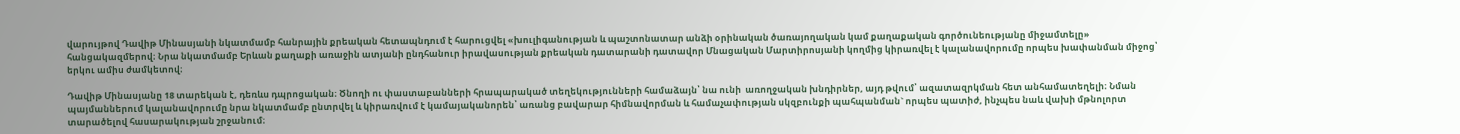վարույթով Դավիթ Մինասյանի նկատմամբ հանրային քրեական հետապնդում է հարուցվել «խուլիգանության և պաշտոնատար անձի օրինական ծառայողական կամ քաղաքական գործունեությանը միջամտելը» հանցակազմերով։ Նրա նկատմամբ Երևան քաղաքի առաջին ատյանի ընդհանուր իրավասության քրեական դատարանի դատավոր Մնացական Մարտիրոսյանի կողմից կիրառվել է կալանավորումը որպես խափանման միջոց՝ երկու ամիս ժամկետով։

Դավիթ Մինասյանը 18 տարեկան է, դեռևս դպրոցական։ Ծնողի ու փաստաբանների հրապարակած տեղեկությունների համաձայն՝ նա ունի  առողջական խնդիրներ, այդ թվում՝ ազատազրկման հետ անհամատեղելի։ Նման պայմաններում կալանավորումը նրա նկատմամբ ընտրվել և կիրառվում է կամայականորեն՝ առանց բավարար հիմնավորման և համաչափության սկզբունքի պահպանման` որպես պատիժ, ինչպես նաև վախի մթնոլորտ տարածելով հասարակության շրջանում։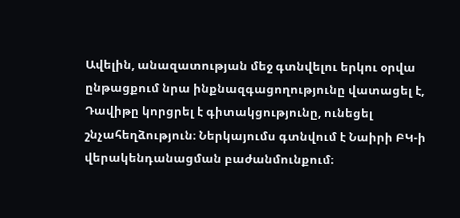Ավելին, անազատության մեջ գտնվելու երկու օրվա ընթացքում նրա ինքնազգացողությունը վատացել է,  Դավիթը կորցրել է գիտակցությունը, ունեցել շնչահեղձություն։ Ներկայումս գտնվում է Նաիրի ԲԿ-ի վերակենդանացման բաժանմունքում։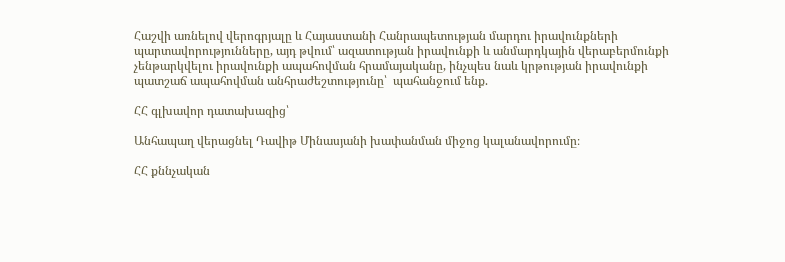Հաշվի առնելով վերոգրյալը և Հայաստանի Հանրապետության մարդու իրավունքների պարտավորությունները, այդ թվում՝ ազատության իրավունքի և անմարդկային վերաբերմունքի չենթարկվելու իրավունքի ապահովման հրամայականը, ինչպես նաև կրթության իրավունքի պատշաճ ապահովման անհրաժեշտությունը՝  պահանջում ենք.

ՀՀ գլխավոր դատախազից՝

Անհապաղ վերացնել Դավիթ Մինասյանի խափանման միջոց կալանավորումը։

ՀՀ քննչական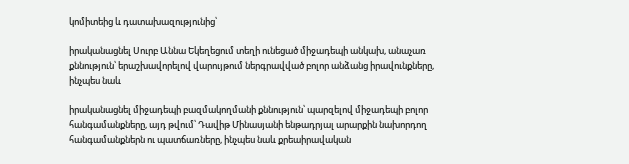կոմիտեից և դատախազությունից՝

իրականացնել Սուրբ Աննա Եկեղեցում տեղի ունեցած միջադեպի անկախ, անաչառ քննություն՝ երաշխավորելով վարույթում ներգրավված բոլոր անձանց իրավունքները, ինչպես նաև

իրականացնել միջադեպի բազմակողմանի քննություն՝ պարզելով միջադեպի բոլոր հանգամանքները, այդ թվում՝ Դավիթ Մինասյանի ենթադրյալ արարքին նախորդող հանգամանքներն ու պատճառները, ինչպես նաև քրեաիրավական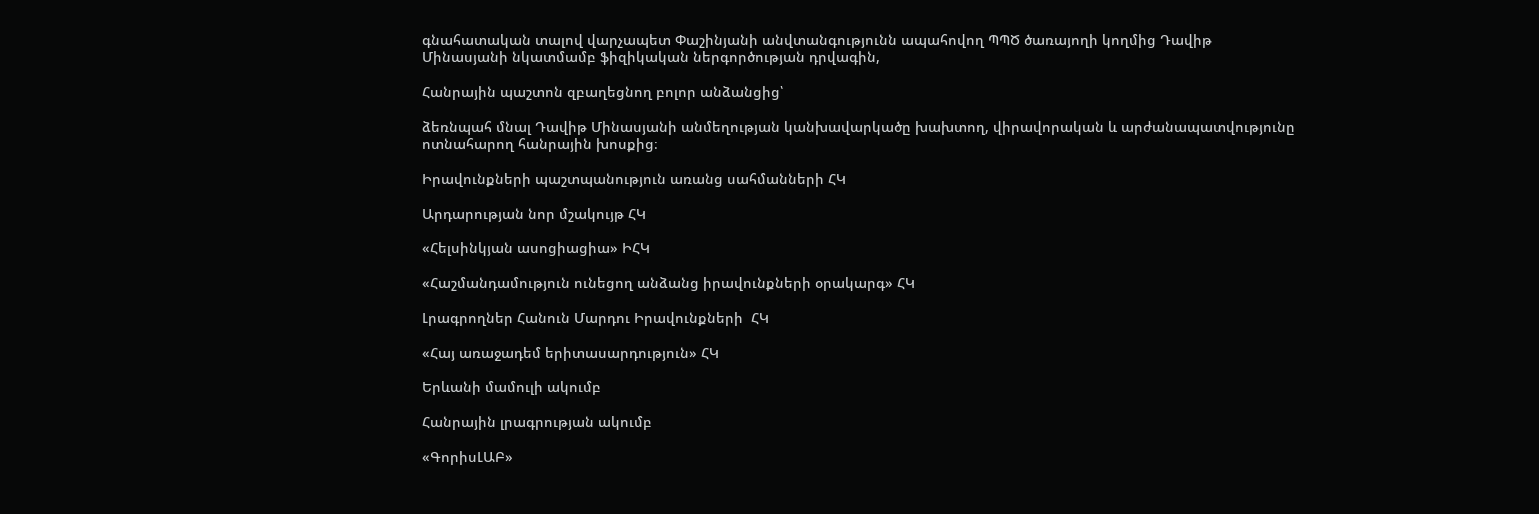գնահատական տալով վարչապետ Փաշինյանի անվտանգությունն ապահովող ՊՊԾ ծառայողի կողմից Դավիթ Մինասյանի նկատմամբ ֆիզիկական ներգործության դրվագին,

Հանրային պաշտոն զբաղեցնող բոլոր անձանցից՝

ձեռնպահ մնալ Դավիթ Մինասյանի անմեղության կանխավարկածը խախտող, վիրավորական և արժանապատվությունը ոտնահարող հանրային խոսքից։

Իրավունքների պաշտպանություն առանց սահմանների ՀԿ

Արդարության նոր մշակույթ ՀԿ

«Հելսինկյան ասոցիացիա» ԻՀԿ

«Հաշմանդամություն ունեցող անձանց իրավունքների օրակարգ» ՀԿ

Լրագրողներ Հանուն Մարդու Իրավունքների  ՀԿ

«Հայ առաջադեմ երիտասարդություն» ՀԿ

Երևանի մամուլի ակումբ

Հանրային լրագրության ակումբ

«ԳորիսԼԱԲ»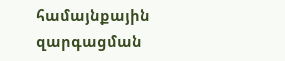համայնքային զարգացման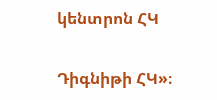կենտրոն ՀԿ

Դիգնիթի ՀԿ»։